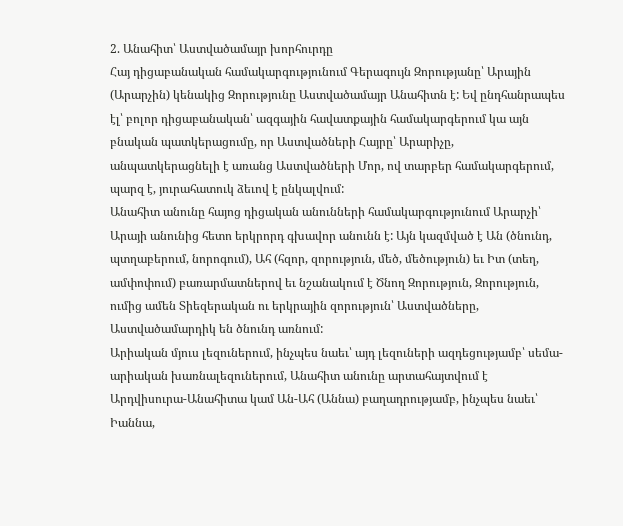2. Անահիտ՝ Աստվածամայր խորհուրդը
Հայ դիցաբանական համակարգությունում Գերագույն Զորությանը՝ Արային (Արարչին) կենակից Զորությունը Աստվածամայր Անահիտն է: Եվ ընդհանրապես էլ՝ բոլոր դիցաբանական՝ ազգային հավատքային համակարգերում կա այն բնական պատկերացումը, որ Աստվածների Հայրը՝ Արարիչը, անպատկերացնելի է առանց Աստվածների Մոր, ով տարբեր համակարգերում, պարզ է, յուրահատուկ ձեւով է ընկալվում:
Անահիտ անունը հայոց դիցական անունների համակարգությունում Արարչի՝ Արայի անունից հետո երկրորդ գխավոր անունն է: Այն կազմված է Ան (ծնունդ, պտղաբերում, նորոգում), Ահ (հզոր, զորություն, մեծ, մեծություն) եւ Իտ (տեղ, ամփոփում) բառարմատներով եւ նշանակում է Ծնող Զորություն, Զորություն, ումից ամեն Տիեզերական ու երկրային զորություն՝ Աստվածները, Աստվածամարդիկ են ծնունդ առնում:
Արիական մյուս լեզուներում, ինչպես նաեւ՝ այդ լեզուների ազդեցությամբ՝ սեմա-արիական խառնալեզուներում, Անահիտ անունը արտահայտվում է Արդվիսուրա-Անահիտա կամ Ան-Ահ (Աննա) բաղադրությամբ, ինչպես նաեւ՝ Իաննա,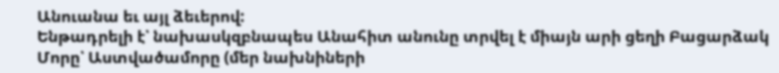Անուանա եւ այլ ձեւերով:
Ենթադրելի է՝ նախասկզբնապես Անահիտ անունը տրվել է միայն արի ցեղի Բացարձակ Մորը՝ Աստվածամորը (մեր նախնիների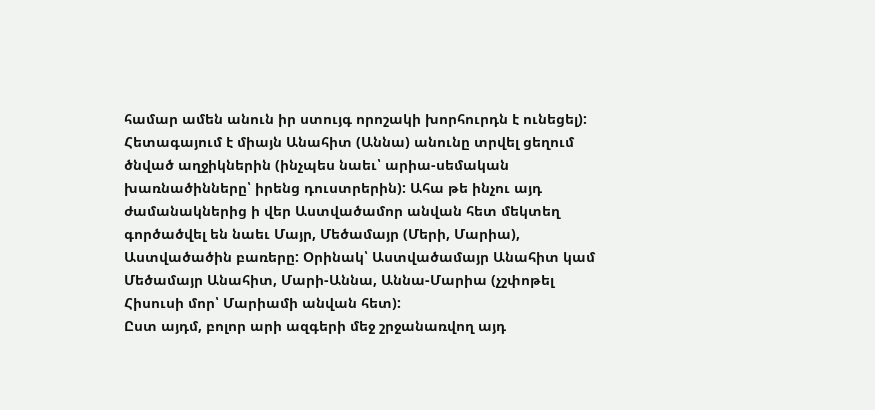համար ամեն անուն իր ստույգ որոշակի խորհուրդն է ունեցել): Հետագայում է միայն Անահիտ (Աննա) անունը տրվել ցեղում ծնված աղջիկներին (ինչպես նաեւ՝ արիա-սեմական խառնածինները՝ իրենց դուստրերին): Ահա թե ինչու այդ ժամանակներից ի վեր Աստվածամոր անվան հետ մեկտեղ գործածվել են նաեւ Մայր, Մեծամայր (Մերի, Մարիա), Աստվածածին բառերը: Օրինակ՝ Աստվածամայր Անահիտ կամ Մեծամայր Անահիտ, Մարի-Աննա, Աննա-Մարիա (չշփոթել Հիսուսի մոր՝ Մարիամի անվան հետ):
Ըստ այդմ, բոլոր արի ազգերի մեջ շրջանառվող այդ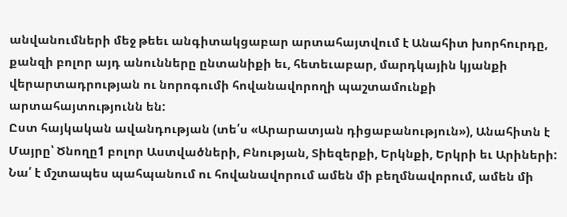անվանումների մեջ թեեւ անգիտակցաբար արտահայտվում է Անահիտ խորհուրդը, քանզի բոլոր այդ անունները ընտանիքի եւ, հետեւաբար, մարդկային կյանքի վերարտադրության ու նորոգումի հովանավորողի պաշտամունքի արտահայտությունն են:
Ըստ հայկական ավանդության (տե՛ս «Արարատյան դիցաբանություն»), Անահիտն է Մայրը՝ Ծնողը1 բոլոր Աստվածների, Բնության, Տիեզերքի, Երկնքի, Երկրի եւ Արիների:
Նա՛ է մշտապես պահպանում ու հովանավորում ամեն մի բեղմնավորում, ամեն մի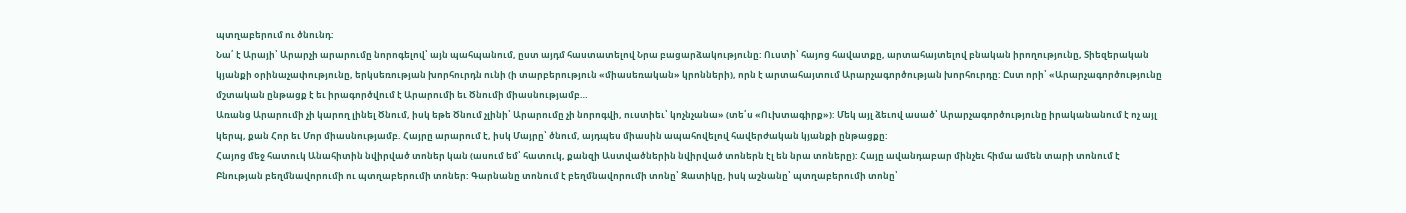պտղաբերում ու ծնունդ:
Նա՛ է Արայի՝ Արարչի արարումը նորոգելով՝ այն պահպանում, ըստ այդմ հաստատելով Նրա բացարձակությունը: Ուստի՝ հայոց հավատքը, արտահայտելով բնական իրողությունը, Տիեզերական կյանքի օրինաչափությունը, երկսեռության խորհուրդն ունի (ի տարբերություն «միասեռական» կրոնների), որն է արտահայտում Արարչագործության խորհուրդը: Ըստ որի՝ «Արարչագործությունը մշտական ընթացք է եւ իրագործվում է Արարումի եւ Ծնումի միասնությամբ…
Առանց Արարումի չի կարող լինել Ծնում, իսկ եթե Ծնում չլինի՝ Արարումը չի նորոգվի, ուստիեւ՝ կոչնչանա» (տե՛ս «Ուխտագիրք»): Մեկ այլ ձեւով ասած՝ Արարչագործությունը իրականանում է ոչ այլ կերպ, քան Հոր եւ Մոր միասնությամբ. Հայրը արարում է, իսկ Մայրը՝ ծնում, այդպես միասին ապահովելով հավերժական կյանքի ընթացքը:
Հայոց մեջ հատուկ Անահիտին նվիրված տոներ կան (ասում եմ՝ հատուկ, քանզի Աստվածներին նվիրված տոներն էլ են նրա տոները): Հայը ավանդաբար մինչեւ հիմա ամեն տարի տոնում է Բնության բեղմնավորումի ու պտղաբերումի տոներ: Գարնանը տոնում է բեղմնավորումի տոնը՝ Զատիկը, իսկ աշնանը՝ պտղաբերումի տոնը՝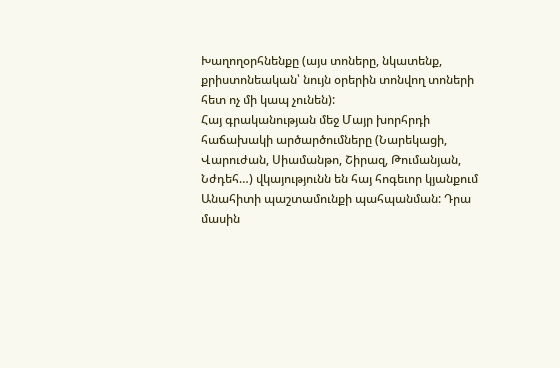Խաղողօրհնենքը (այս տոները, նկատենք, քրիստոնեական՝ նույն օրերին տոնվող տոների հետ ոչ մի կապ չունեն):
Հայ գրականության մեջ Մայր խորհրդի հաճախակի արծարծումները (Նարեկացի, Վարուժան, Սիամանթո, Շիրազ, Թումանյան, Նժդեհ…) վկայությունն են հայ հոգեւոր կյանքում Անահիտի պաշտամունքի պահպանման: Դրա մասին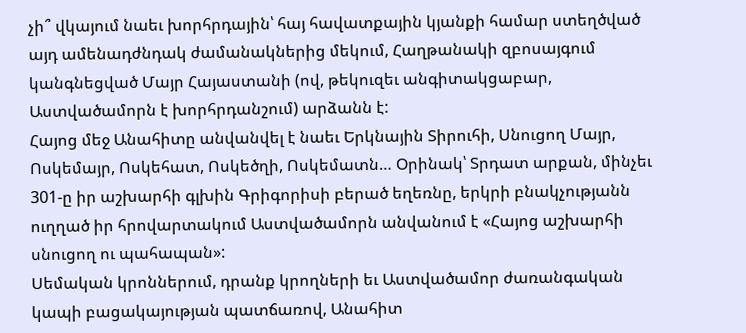չի՞ վկայում նաեւ խորհրդային՝ հայ հավատքային կյանքի համար ստեղծված այդ ամենադժնդակ ժամանակներից մեկում, Հաղթանակի զբոսայգում կանգնեցված Մայր Հայաստանի (ով, թեկուզեւ անգիտակցաբար, Աստվածամորն է խորհրդանշում) արձանն է:
Հայոց մեջ Անահիտը անվանվել է նաեւ Երկնային Տիրուհի, Սնուցող Մայր, Ոսկեմայր, Ոսկեհատ, Ոսկեծղի, Ոսկեմատն… Օրինակ՝ Տրդատ արքան, մինչեւ 301-ը իր աշխարհի գլխին Գրիգորիսի բերած եղեռնը, երկրի բնակչությանն ուղղած իր հրովարտակում Աստվածամորն անվանում է «Հայոց աշխարհի սնուցող ու պահապան»:
Սեմական կրոններում, դրանք կրողների եւ Աստվածամոր ժառանգական կապի բացակայության պատճառով, Անահիտ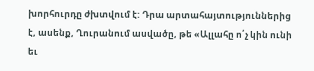խորհուրդը ժխտվում է: Դրա արտահայտություններից
է, ասենք, Ղուրանում ասվածը, թե «Ալլահը ո՛չ կին ունի եւ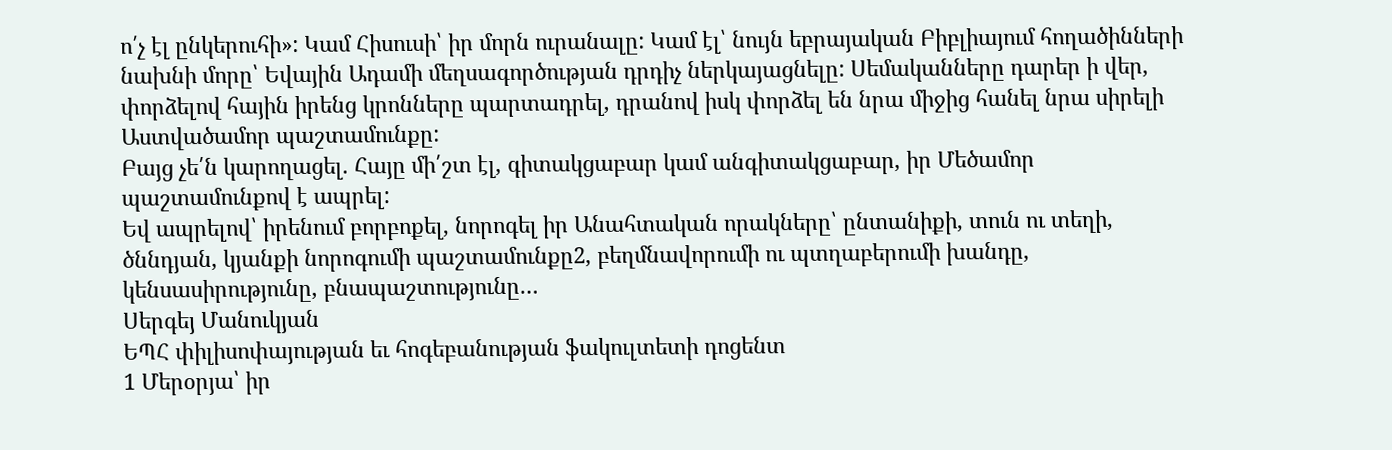ո՛չ էլ ընկերուհի»: Կամ Հիսուսի՝ իր մորն ուրանալը: Կամ էլ՝ նույն եբրայական Բիբլիայում հողածինների նախնի մորը՝ Եվային Ադամի մեղսագործության դրդիչ ներկայացնելը: Սեմականները դարեր ի վեր, փորձելով հային իրենց կրոնները պարտադրել, դրանով իսկ փորձել են նրա միջից հանել նրա սիրելի Աստվածամոր պաշտամունքը:
Բայց չե՛ն կարողացել. Հայը մի՛շտ էլ, գիտակցաբար կամ անգիտակցաբար, իր Մեծամոր պաշտամունքով է ապրել:
Եվ ապրելով՝ իրենում բորբոքել, նորոգել իր Անահտական որակները՝ ընտանիքի, տուն ու տեղի, ծննդյան, կյանքի նորոգումի պաշտամունքը2, բեղմնավորումի ու պտղաբերումի խանդը, կենսասիրությունը, բնապաշտությունը…
Սերգեյ Մանուկյան
ԵՊՀ փիլիսոփայության եւ հոգեբանության ֆակուլտետի դոցենտ
1 Մերօրյա՝ իր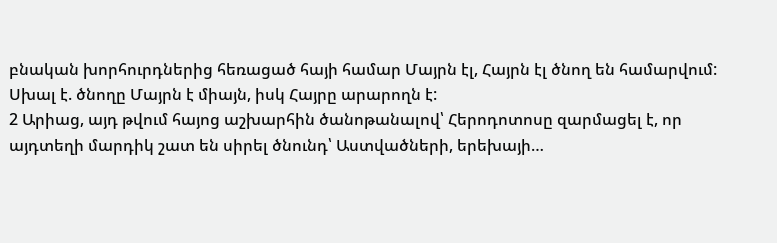բնական խորհուրդներից հեռացած հայի համար Մայրն էլ, Հայրն էլ ծնող են համարվում: Սխալ է. ծնողը Մայրն է միայն, իսկ Հայրը արարողն է:
2 Արիաց, այդ թվում հայոց աշխարհին ծանոթանալով՝ Հերոդոտոսը զարմացել է, որ այդտեղի մարդիկ շատ են սիրել ծնունդ՝ Աստվածների, երեխայի…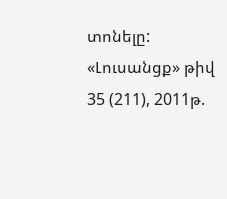տոնելը:
«Լուսանցք» թիվ 35 (211), 2011թ.